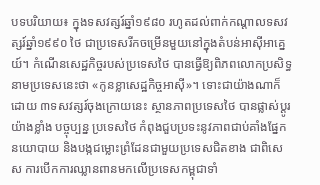បទបរិយាយ៖ ក្នុងទសវត្សរ៍ឆ្នាំ១៩៨០ រហូតដល់ពាក់កណ្តាលទសវត្សរ៍ឆ្នាំ១៩៩០ ថៃ ជាប្រទេសរីកចម្រើនមួយនៅក្នុងតំបន់អាស៊ីអាគ្នេយ៍។ កំណើនសេដ្ឋកិច្ចរបស់ប្រទេសថៃ បានធ្វើឱ្យពិភពលោកប្រសិទ្ធនាមប្រទេសនេះថា «កូនខ្លាសេដ្ឋកិច្ចអាស៊ី»។ ទោះជាយ៉ាងណាក៏ដោយ ៣ទសវត្សរ៍ចុងក្រោយនេះ ស្ថានភាពប្រទេសថៃ បានផ្លាស់ប្ដូរយ៉ាងខ្លាំង បច្ចុប្បន្ន ប្រទេសថៃ កំពុងជួបប្រទះនូវភាពជាប់គាំងផ្នែកនយោបាយ និងបង្កជម្លោះព្រំដែនជាមួយប្រទេសជិតខាង ជាពិសេស ការបើកការឈ្លានពានមកលើប្រទេសកម្ពុជាទាំ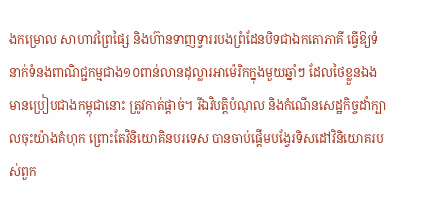ងកម្រោល សាហាវព្រៃផ្សៃ និងហ៊ានទាញទ្វាររបងព្រំដែនបិទជាឯកតោភាគី ធ្វើឱ្យទំនាក់ទំនងពាណិជ្ជកម្មជាង១០ពាន់លានដុល្លារអាម៉េរិកក្នុងមួយឆ្នាំៗ ដែលថៃខ្លួនឯងមានប្រៀបជាងកម្ពុជានោះ ត្រូវកាត់ផ្តាច់។ រីឯវិបត្តិបំណុល និងកំណើនសេដ្ឋកិច្ចដាំក្បាលចុះយ៉ាងគំហុក ព្រោះតែវិនិយោគិនបរទេស បានចាប់ផ្តើមបង្វែរទិសដៅវិនិយោគរបស់ពួក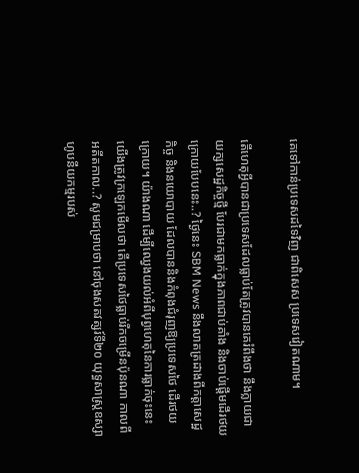គេទៅកាន់ប្រទេសដទៃវិញ ជាពិសេស ប្រទេសវៀតណាម។

តើហេតុអ្វីបានជាប្រទេសដែលធ្លាប់តែត្រូវបានគេរំពឹងថា នឹងក្លាយជាយក្សសេដ្ឋកិច្ចថ្មី បែរជាមកធ្លាក់ក្នុងភាពជាប់គាំង និងចាប់ផ្តើមដើរថយក្រោយបែបនេះ..? ថ្ងៃនេះ SBM News នឹងលាតត្រដាងពីកត្តាសេដ្ឋកិច្ច និងនយោបាយ ដែលបាននិងកំពុងជំរុញឱ្យប្រទេសថៃ ដើរថយក្រោយ។ យ៉ាងណា ដើម្បីឈ្វេងយល់អំពីបុព្វហេតុនៃការធ្លាក់ចុះនេះ យើងត្រូវក្រឡេកមើលថា តើប្រទេសថៃធ្លាប់រីកចម្រើនប៉ុនណា កាលពីអតីតកាល..? សូមជម្រាបថា នៅចុងសតវត្សរ៍ទី២០ យុទ្ធសាស្ត្រឧស្សាហូបនីយកម្មរបស់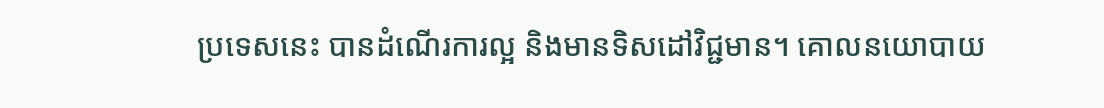ប្រទេសនេះ បានដំណើរការល្អ និងមានទិសដៅវិជ្ជមាន។ គោលនយោបាយ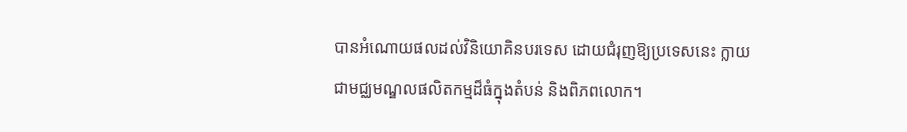បានអំណោយផលដល់វិនិយោគិនបរទេស ដោយជំរុញឱ្យប្រទេសនេះ ក្លាយជាមជ្ឈមណ្ឌលផលិតកម្មដ៏ធំក្នុងតំបន់ និងពិភពលោក។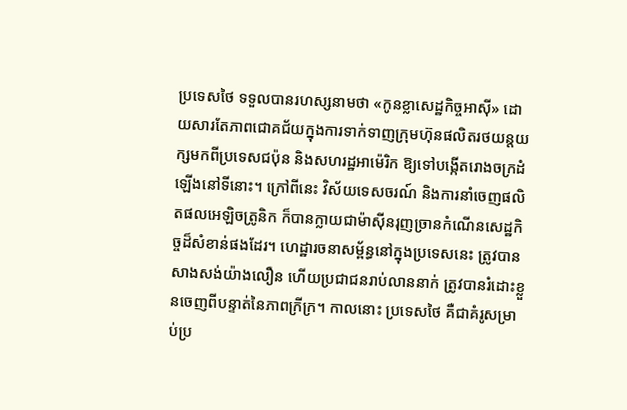ប្រទេសថៃ ទទួលបានរហស្សនាមថា «កូនខ្លាសេដ្ឋកិច្ចអាស៊ី» ដោយសារតែភាពជោគជ័យក្នុងការទាក់ទាញក្រុមហ៊ុនផលិតរថយន្តយក្សមកពីប្រទេសជប៉ុន និងសហរដ្ឋអាម៉េរិក ឱ្យទៅបង្កើតរោងចក្រដំឡើងនៅទីនោះ។ ក្រៅពីនេះ វិស័យទេសចរណ៍ និងការនាំចេញផលិតផលអេឡិចត្រូនិក ក៏បានក្លាយជាម៉ាស៊ីនរុញច្រានកំណើនសេដ្ឋកិច្ចដ៏សំខាន់ផងដែរ។ ហេដ្ឋារចនាសម្ព័ន្ធនៅក្នុងប្រទេសនេះ ត្រូវបានសាងសង់យ៉ាងលឿន ហើយប្រជាជនរាប់លាននាក់ ត្រូវបានរំដោះខ្លួនចេញពីបន្ទាត់នៃភាពក្រីក្រ។ កាលនោះ ប្រទេសថៃ គឺជាគំរូសម្រាប់ប្រ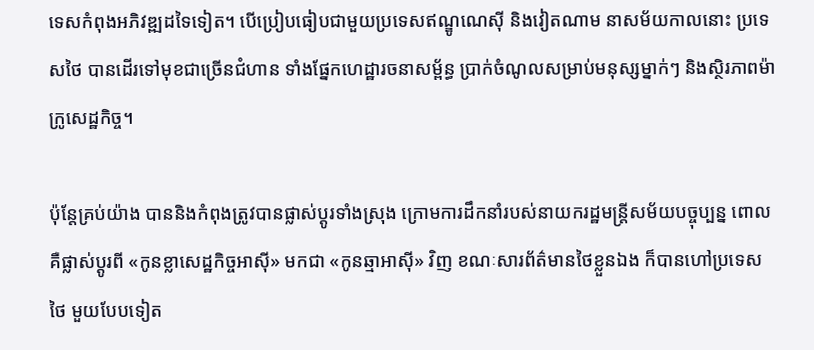ទេសកំពុងអភិវឌ្ឍដទៃទៀត។ បើប្រៀបធៀបជាមួយប្រទេសឥណ្ឌូណេស៊ី និងវៀតណាម នាសម័យកាលនោះ ប្រទេសថៃ បានដើរទៅមុខជាច្រើនជំហាន ទាំងផ្នែកហេដ្ឋារចនាសម្ព័ន្ធ ប្រាក់ចំណូលសម្រាប់មនុស្សម្នាក់ៗ និងស្ថិរភាពម៉ាក្រូសេដ្ឋកិច្ច។

ប៉ុន្តែគ្រប់យ៉ាង បាននិងកំពុងត្រូវបានផ្លាស់ប្ដូរទាំងស្រុង ក្រោមការដឹកនាំរបស់នាយករដ្ឋមន្ត្រីសម័យបច្ចុប្បន្ន ពោលគឺផ្លាស់ប្ដូរពី «កូនខ្លាសេដ្ឋកិច្ចអាស៊ី» មកជា «កូនឆ្មាអាស៊ី» វិញ ខណៈសារព័ត៌មានថៃខ្លួនឯង ក៏បានហៅប្រទេសថៃ មួយបែបទៀត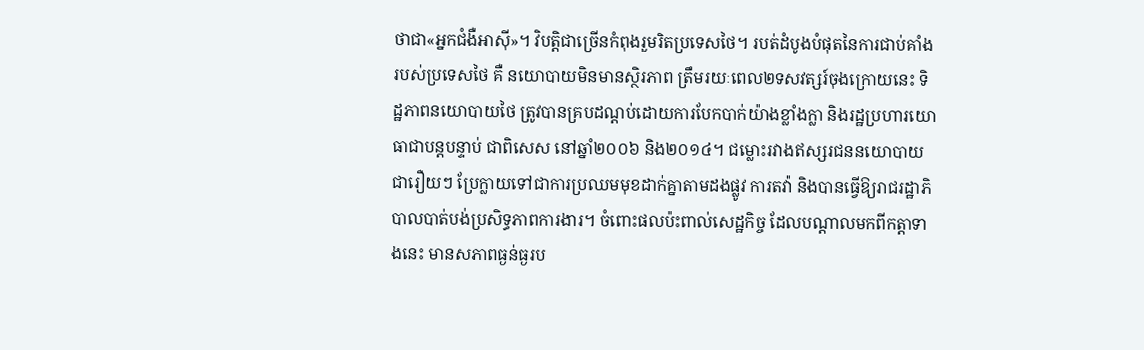ថាជា«អ្នកជំងឺអាស៊ី»។ វិបត្តិជាច្រើនកំពុងរួមរិតប្រទេសថៃ។ របត់ដំបូងបំផុតនៃការជាប់គាំងរបស់ប្រទេសថៃ គឺ នយោបាយមិនមានស្ថិរភាព ត្រឹមរយៈពេល២ទសវត្សរ៍ចុងក្រោយនេះ ទិដ្ឋភាពនយោបាយថៃ ត្រូវបានគ្របដណ្ដប់ដោយការបែកបាក់យ៉ាងខ្លាំងក្លា និងរដ្ឋប្រហារយោធាជាបន្តបន្ទាប់ ជាពិសេស នៅឆ្នាំ២០០៦ និង២០១៤។ ជម្លោះរវាងឥស្សរជននយោបាយជារឿយៗ ប្រែក្លាយទៅជាការប្រឈមមុខដាក់គ្នាតាមដងផ្លូវ ការតវ៉ា និងបានធ្វើឱ្យរាជរដ្ឋាភិបាលបាត់បង់ប្រសិទ្ធភាពការងារ។ ចំពោះផលប៉ះពាល់សេដ្ឋកិច្ច ដែលបណ្ដាលមកពីកត្តាទាងនេះ មានសភាពធ្ងន់ធ្ងរប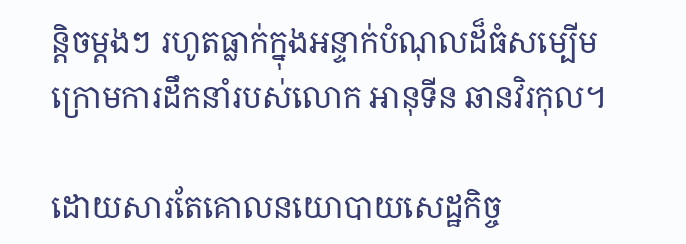ន្តិចម្ដងៗ រហូតធ្លាក់ក្នុងអន្ទាក់បំណុលដ៏ធំសម្បើម ក្រោមការដឹកនាំរបស់លោក អានុទីន ឆានវិរកុល។

ដោយសារតែគោលនយោបាយសេដ្ឋកិច្ច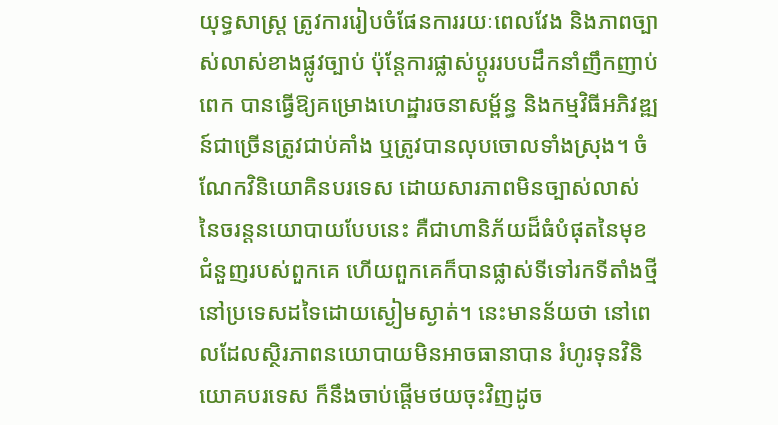យុទ្ធសាស្ត្រ ត្រូវការរៀបចំផែនការរយៈពេលវែង និងភាពច្បាស់លាស់ខាងផ្លូវច្បាប់ ប៉ុន្តែការផ្លាស់ប្ដូររបបដឹកនាំញឹកញាប់ពេក បានធ្វើឱ្យគម្រោងហេដ្ឋារចនាសម្ព័ន្ធ និងកម្មវិធីអភិវឌ្ឍន៍ជាច្រើនត្រូវជាប់គាំង ឬត្រូវបានលុបចោលទាំងស្រុង។ ចំណែកវិនិយោគិនបរទេស ដោយសារភាពមិនច្បាស់លាស់នៃចរន្តនយោបាយបែបនេះ គឺជាហានិភ័យដ៏ធំបំផុតនៃមុខជំនួញរបស់ពួកគេ ហើយពួកគេក៏បានផ្លាស់ទីទៅរកទីតាំងថ្មីនៅប្រទេសដទៃដោយស្ងៀមស្ងាត់។ នេះមានន័យថា នៅពេលដែលស្ថិរភាពនយោបាយមិនអាចធានាបាន រំហូរទុនវិនិយោគបរទេស ក៏នឹងចាប់ផ្តើមថយចុះវិញដូច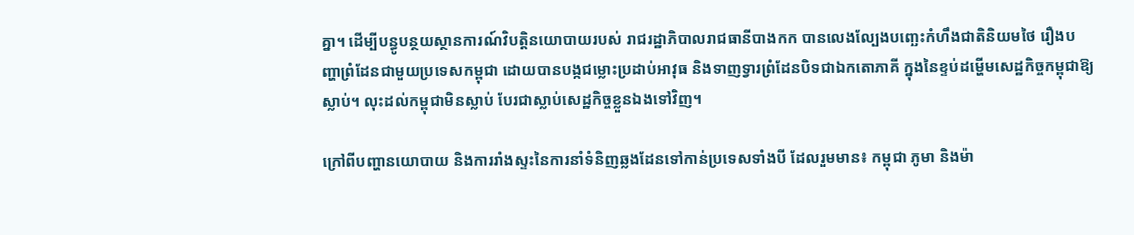គ្នា។ ដើម្បីបន្ធូបន្ថយស្ថានការណ៍វិបត្តិនយោបាយរបស់ រាជរដ្ឋាភិបាលរាជធានីបាងកក បានលេងល្បែងបញ្ឆេះកំហឹងជាតិនិយមថៃ រឿងបញ្ហាព្រំដែនជាមួយប្រទេសកម្ពុជា ដោយបានបង្កជម្លោះប្រដាប់អាវុធ និងទាញទ្វារព្រំដែនបិទជាឯកតោភាគី ក្នុងនៃខ្ទប់ដម្ហើមសេដ្ឋកិច្ចកម្ពុជាឱ្យស្លាប់។ លុះដល់កម្ពុជាមិនស្លាប់ បែរជាស្លាប់សេដ្ឋកិច្ចខ្លួនឯងទៅវិញ។

ក្រៅពីបញ្ហានយោបាយ និងការរាំងស្ទះនៃការនាំទំនិញឆ្លងដែនទៅកាន់ប្រទេសទាំងបី ដែលរួមមាន៖ កម្ពុជា ភូមា និងម៉ា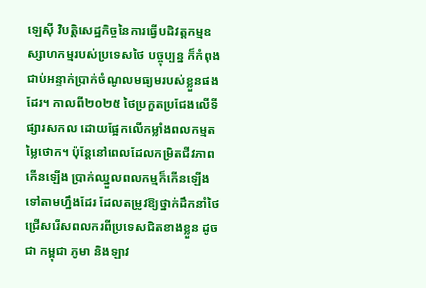ឡេស៊ី វិបត្តិសេដ្ឋកិច្ចនៃការធ្វើបដិវត្តកម្មឧស្សាហកម្មរបស់ប្រទេសថៃ បច្ចុប្បន្ន ក៏កំពុងជាប់អន្ទាក់ប្រាក់ចំណូលមធ្យមរបស់ខ្លួនផងដែរ។ កាលពី២០២៥ ថៃប្រកួតប្រជែងលើទីផ្សារសកល ដោយផ្អែកលើកម្លាំងពលកម្មតម្លៃថោក។ ប៉ុន្តែនៅពេលដែលកម្រិតជីវភាពកើនឡើង ប្រាក់ឈ្នួលពលកម្មក៏កើនឡើងទៅតាមហ្នឹងដែរ ដែលតម្រូវឱ្យថ្នាក់ដឹកនាំថៃជ្រើសរើសពលករពីប្រទេសជិតខាងខ្លួន ដូចជា កម្ពុជា ភូមា និងឡាវ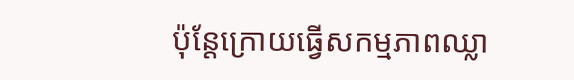ប៉ុន្តែក្រោយធ្វើសកម្មភាពឈ្លា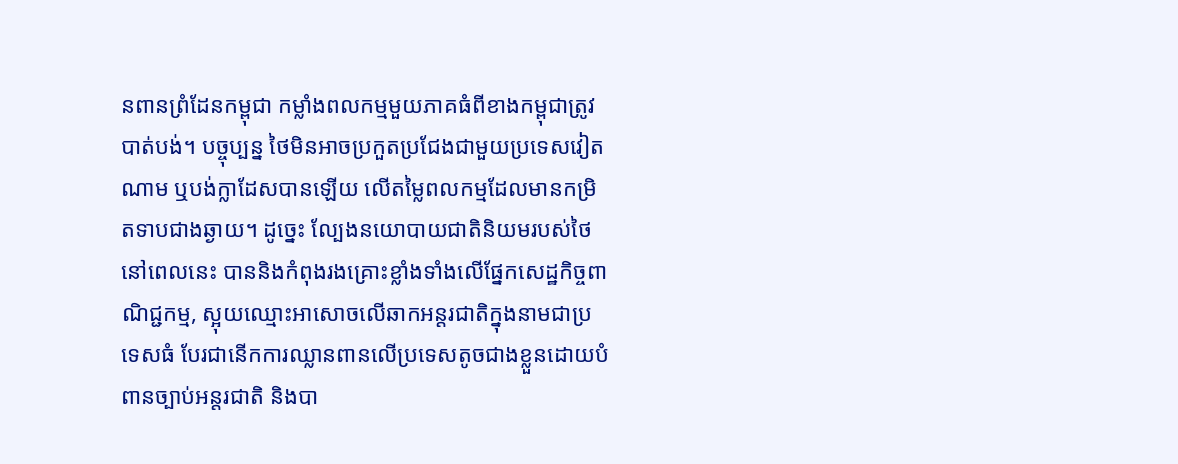នពានព្រំដែនកម្ពុជា កម្លាំងពលកម្មមួយភាគធំពីខាងកម្ពុជាត្រូវបាត់បង់។ បច្ចុប្បន្ន ថៃមិនអាចប្រកួតប្រជែងជាមួយប្រទេសវៀតណាម ឬបង់ក្លាដែសបានឡើយ លើតម្លៃពលកម្មដែលមានកម្រិតទាបជាងឆ្ងាយ។ ដូច្នេះ ល្បែងនយោបាយជាតិនិយមរបស់ថៃ នៅពេលនេះ បាននិងកំពុងរងគ្រោះខ្លាំងទាំងលើផ្នែកសេដ្ឋកិច្ចពាណិជ្ជកម្ម, ស្អុយឈ្មោះអាសោចលើឆាកអន្តរជាតិក្នុងនាមជាប្រទេសធំ បែរជានើកការឈ្លានពានលើប្រទេសតូចជាងខ្លួនដោយបំពានច្បាប់អន្តរជាតិ និងបា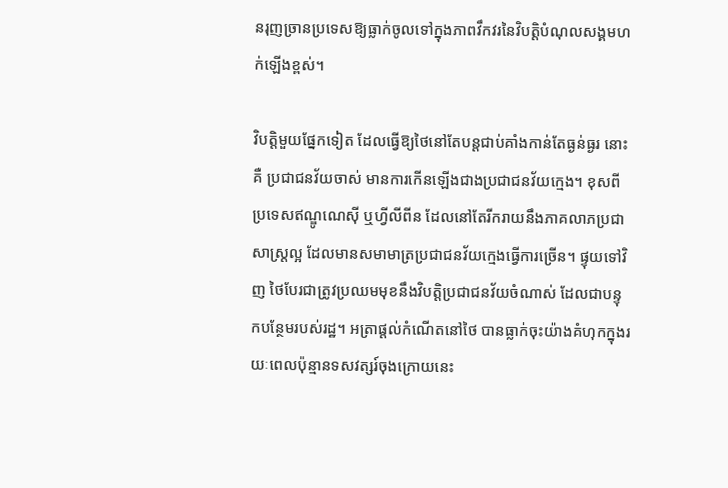នរុញច្រានប្រទេសឱ្យធ្លាក់ចូលទៅក្នុងភាពវឹកវរនៃវិបត្តិបំណុលសង្គមហក់ឡើងខ្ពស់។

វិបត្តិមួយផ្នែកទៀត ដែលធ្វើឱ្យថៃនៅតែបន្តជាប់គាំងកាន់តែធ្ងន់ធ្ងរ នោះគឺ ប្រជាជនវ័យចាស់ មានការកើនឡើងជាងប្រជាជនវ័យក្មេង។ ខុសពីប្រទេសឥណ្ឌូណេស៊ី ឬហ្វីលីពីន ដែលនៅតែរីករាយនឹងភាគលាភប្រជាសាស្ត្រល្អ ដែលមានសមាមាត្រប្រជាជនវ័យក្មេងធ្វើការច្រើន។ ផ្ទុយទៅវិញ ថៃបែរជាត្រូវប្រឈមមុខនឹងវិបត្តិប្រជាជនវ័យចំណាស់ ដែលជាបន្ទុកបន្ថែមរបស់រដ្ឋ។ អត្រាផ្តល់កំណើតនៅថៃ បានធ្លាក់ចុះយ៉ាងគំហុកក្នុងរយៈពេលប៉ុន្មានទសវត្សរ៍ចុងក្រោយនេះ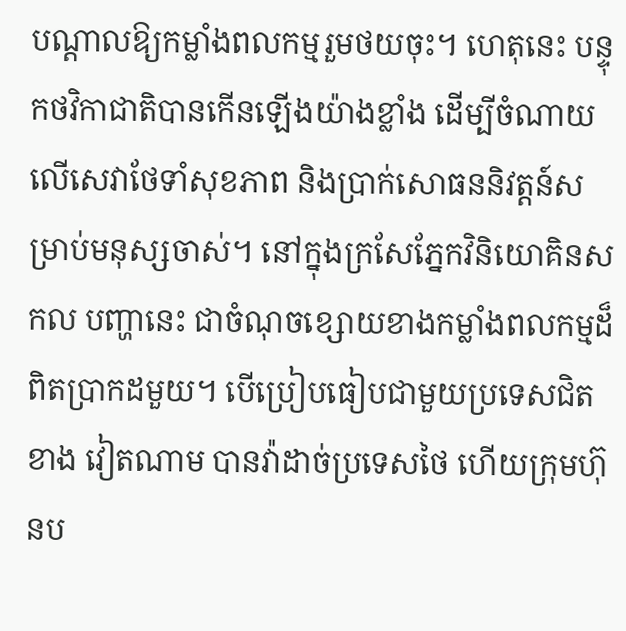បណ្ដាលឱ្យកម្លាំងពលកម្មរួមថយចុះ។ ហេតុនេះ បន្ទុកថវិកាជាតិបានកើនឡើងយ៉ាងខ្លាំង ដើម្បីចំណាយលើសេវាថែទាំសុខភាព និងប្រាក់សោធននិវត្តន៍សម្រាប់មនុស្សចាស់។ នៅក្នុងក្រសែភ្នែកវិនិយោគិនសកល បញ្ហានេះ ជាចំណុចខ្សោយខាងកម្លាំងពលកម្មដ៏ពិតប្រាកដមួយ។ បើប្រៀបធៀបជាមួយប្រទេសជិតខាង វៀតណាម បានវ៉ាដាច់ប្រទេសថៃ ហើយក្រុមហ៊ុនប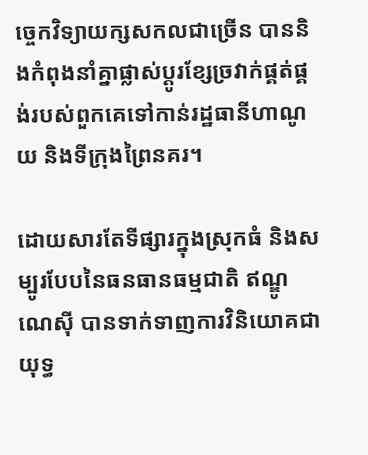ច្ចេកវិទ្យាយក្សសកលជាច្រើន បាននិងកំពុងនាំគ្នាផ្លាស់ប្ដូរខ្សែច្រវាក់ផ្គត់ផ្គង់របស់ពួកគេទៅកាន់រដ្ឋធានីហាណូយ និងទីក្រុងព្រៃនគរ។

ដោយសារតែទីផ្សារក្នុងស្រុកធំ និងសម្បូរបែបនៃធនធានធម្មជាតិ ឥណ្ឌូណេស៊ី បានទាក់ទាញការវិនិយោគជាយុទ្ធ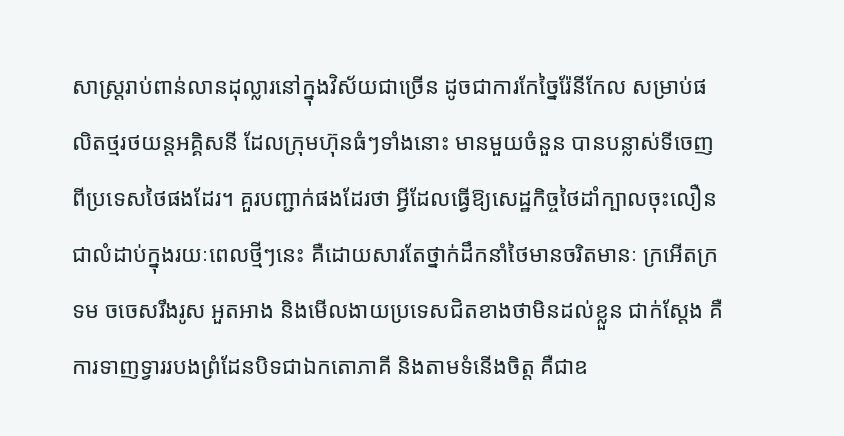សាស្ត្ររាប់ពាន់លានដុល្លារនៅក្នុងវិស័យជាច្រើន ដូចជាការកែច្នៃរ៉ែនីកែល សម្រាប់ផលិតថ្មរថយន្តអគ្គិសនី ដែលក្រុមហ៊ុនធំៗទាំងនោះ មានមួយចំនួន បានបន្លាស់ទីចេញពីប្រទេសថៃផងដែរ។ គួរបញ្ជាក់ផងដែរថា អ្វីដែលធ្វើឱ្យសេដ្ឋកិច្ចថៃដាំក្បាលចុះលឿនជាលំដាប់ក្នុងរយៈពេលថ្មីៗនេះ គឺដោយសារតែថ្នាក់ដឹកនាំថៃមានចរិតមានៈ ក្រអើតក្រទម ចចេសរឹងរូស អួតអាង និងមើលងាយប្រទេសជិតខាងថាមិនដល់ខ្លួន ជាក់ស្តែង គឺការទាញទ្វាររបងព្រំដែនបិទជាឯកតោភាគី និងតាមទំនើងចិត្ត គឺជាឧ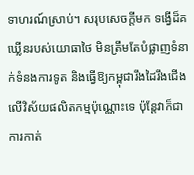ទាហរណ៍ស្រាប់។ សរុបសេចក្តីមក ទង្វើដ៏គឃ្លើនរបស់យោធាថៃ មិនត្រឹមតែបំផ្លាញទំនាក់ទំនងការទូត និងធ្វើឱ្យកម្ពុជារឹងដៃរឹងជើងលើវិស័យផលិតកម្មប៉ុណ្ណោះទេ ប៉ុន្តែវាក៏ជាការកាត់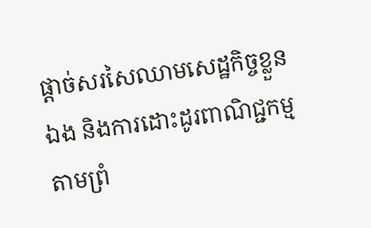ផ្តាច់សរសៃឈាមសេដ្ឋកិច្ចខ្លួនឯង និងការដោះដូរពាណិជ្ជកម្មតាមព្រំ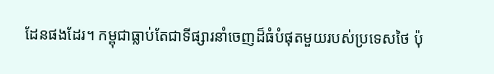ដែនផងដែរ។ កម្ពុជាធ្លាប់តែជាទីផ្សារនាំចេញដ៏ធំបំផុតមួយរបស់ប្រទេសថៃ ប៉ុ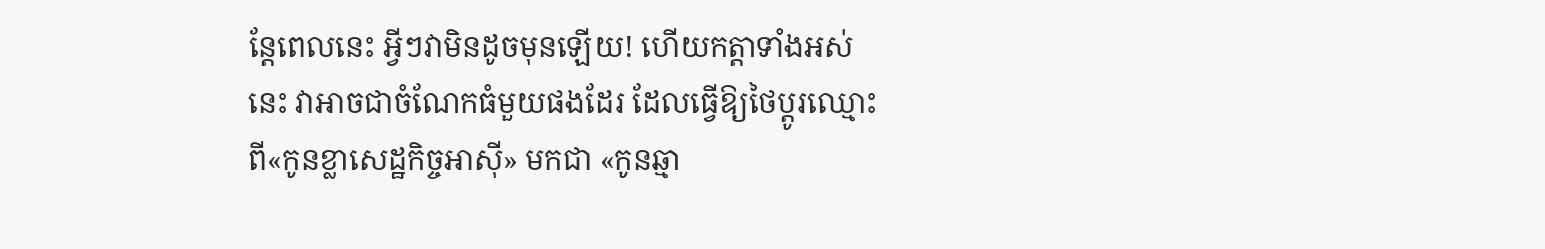ន្តែពេលនេះ អ្វីៗវាមិនដូចមុនឡើយ! ហើយកត្តាទាំងអស់នេះ វាអាចជាចំណែកធំមួយផងដែរ ដែលធ្វើឱ្យថៃប្តូរឈ្មោះពី«កូនខ្លាសេដ្ឋកិច្ចអាស៊ី» មកជា «កូនឆ្មា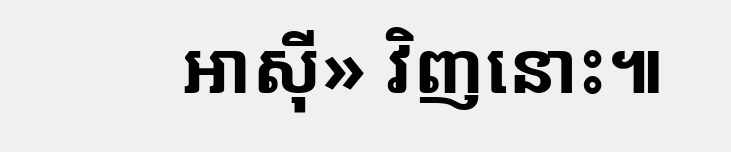អាស៊ី» វិញនោះ៕